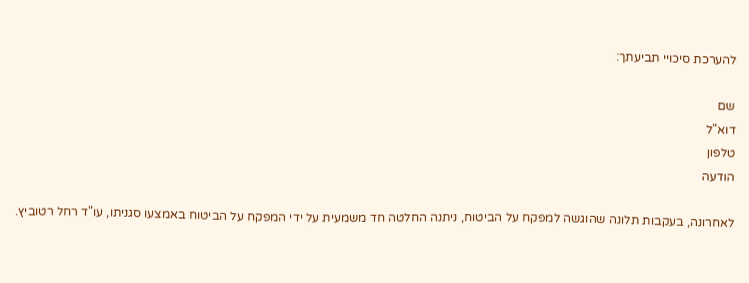להערכת סיכויי תביעתך:

שם
דוא"ל
טלפון
הודעה

לאחרונה, בעקבות תלונה שהוגשה למפקח על הביטוח, ניתנה החלטה חד משמעית על ידי המפקח על הביטוח באמצעו סגניתו, עו"ד רחל רטוביץ.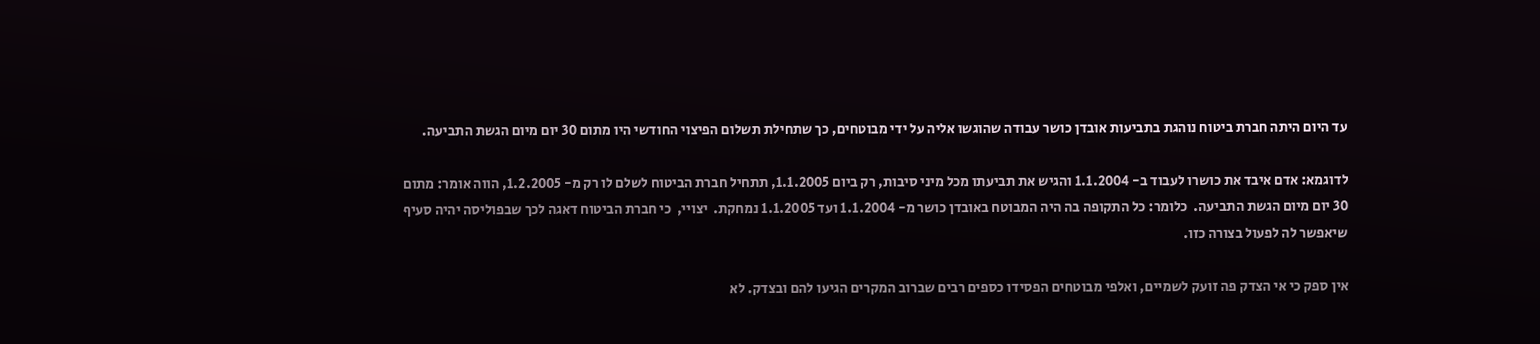עד היום היתה חברת ביטוח נוהגת בתביעות אובדן כושר עבודה שהוגשו אליה על ידי מבוטחים, כך שתחילת תשלום הפיצוי החודשי היו מתום 30 יום מיום הגשת התביעה.

לדוגמא: אדם איבד את כושרו לעבוד ב- 1.1.2004 והגיש את תביעתו מכל מיני סיבות, רק ביום 1.1.2005, תתחיל חברת הביטוח לשלם לו רק מ- 1.2.2005, הווה אומר: מתום 30 יום מיום הגשת התביעה.  כלומר: כל התקופה בה היה המבוטח באובדן כושר מ- 1.1.2004 ועד 1.1.2005 נמחקת.  יצויי,  כי חברת הביטוח דאגה לכך שבפוליסה יהיה סעיף שיאפשר לה לפעול בצורה כזו.

אין ספק כי אי הצדק פה זועק לשמיים, ואלפי מבוטחים הפסידו כספים רבים שברוב המקרים הגיעו להם ובצדק. לא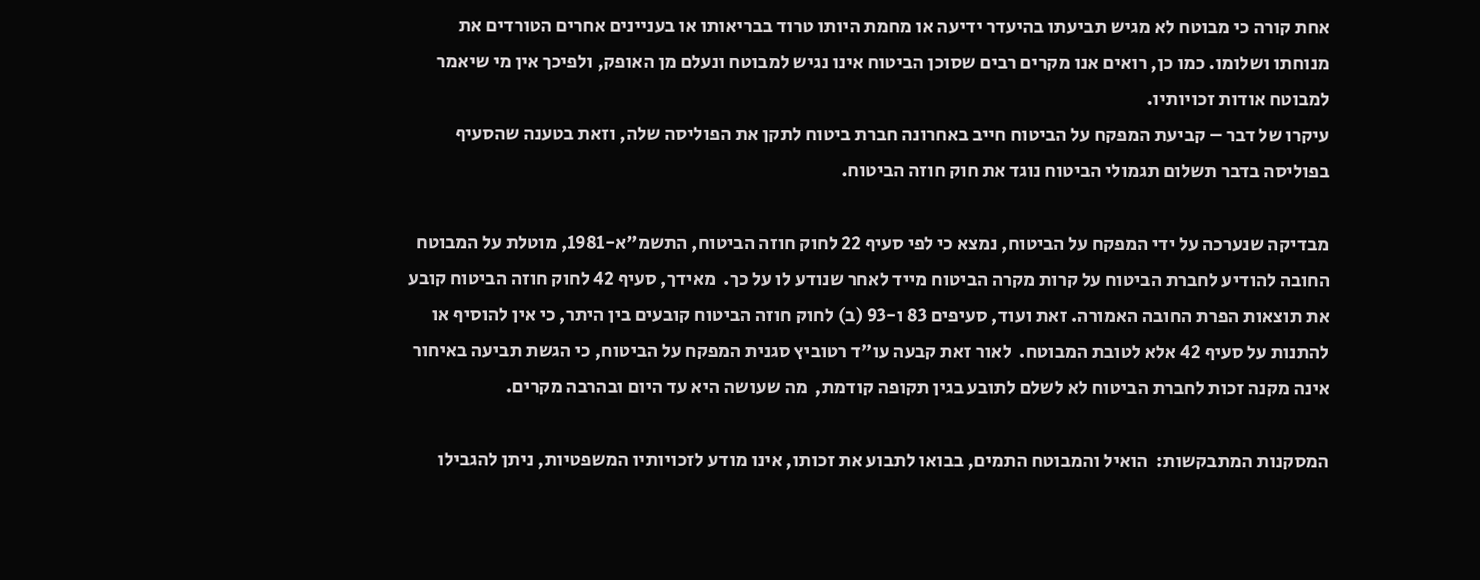אחת קורה כי מבוטח לא מגיש תביעתו בהיעדר ידיעה או מחמת היותו טרוד בבריאותו או בעניינים אחרים הטורדים את מנוחתו ושלומו. כמו כן, רואים אנו מקרים רבים שסוכן הביטוח אינו נגיש למבוטח ונעלם מן האופק, ולפיכך אין מי שיאמר למבוטח אודות זכויותיו.
עיקרו של דבר – קביעת המפקח על הביטוח חייב באחרונה חברת ביטוח לתקן את הפוליסה שלה, וזאת בטענה שהסעיף בפוליסה בדבר תשלום תגמולי הביטוח נוגד את חוק חוזה הביטוח.

מבדיקה שנערכה על ידי המפקח על הביטוח, נמצא כי לפי סעיף 22 לחוק חוזה הביטוח, התשמ"א-1981, מוטלת על המבוטח החובה להודיע לחברת הביטוח על קרות מקרה הביטוח מייד לאחר שנודע לו על כך.  מאידך, סעיף 42 לחוק חוזה הביטוח קובע את תוצאות הפרת החובה האמורה. זאת ועוד, סעיפים 83 ו-93 (ב) לחוק חוזה הביטוח קובעים בין היתר, כי אין להוסיף או להתנות על סעיף 42 אלא לטובת המבוטח.  לאור זאת קבעה עו"ד רטוביץ סגנית המפקח על הביטוח, כי הגשת תביעה באיחור אינה מקנה זכות לחברת הביטוח לא לשלם לתובע בגין תקופה קודמת,  מה שעושה היא עד היום ובהרבה מקרים.

המסקנות המתבקשות:  הואיל והמבוטח התמים, בבואו לתבוע את זכותו, אינו מודע לזכויותיו המשפטיות, ניתן להגבילו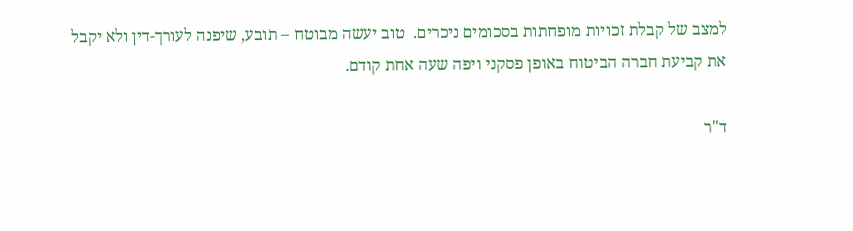למצב של קבלת זכויות מופחתות בסכומים ניכרים.  טוב יעשה מבוטח – תובע, שיפנה לעורך-דין ולא יקבל את קביעת חברה הביטוח באופן פסקני ויפה שעה אחת קודם.

ד"ר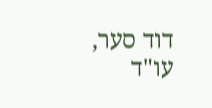דוד סער, עו"ד